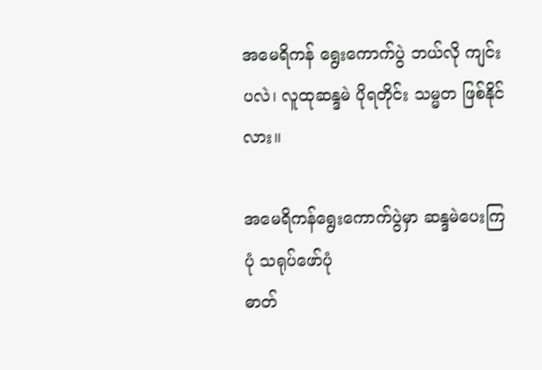အမေရိကန် ရွေးကောက်ပွဲ ဘယ်လို ကျင်းပလဲ၊ လူထုဆန္ဒမဲ ပိုရတိုင်း သမ္မတ ဖြစ်နိုင်လား။

အမေရိကန်ရွေးကောက်ပွဲမှာ ဆန္ဒမဲပေးကြပုံ သရုပ်ဖော်ပုံ
ဓာတ်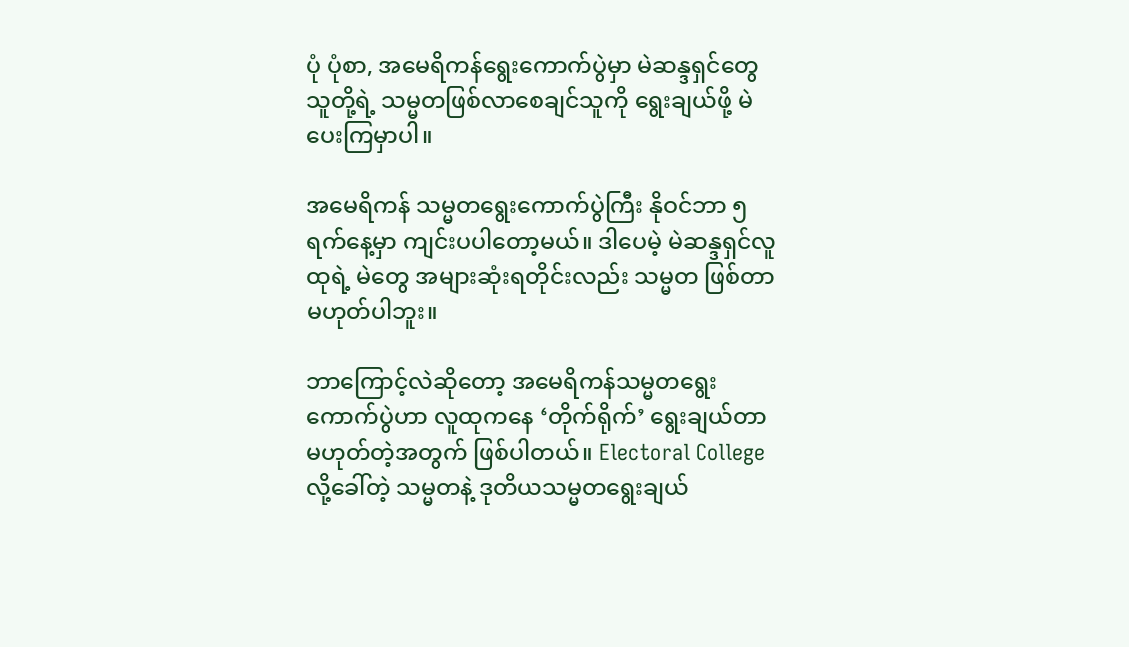ပုံ ပုံစာ, အမေရိကန်ရွေးကောက်ပွဲမှာ မဲဆန္ဒရှင်တွေ သူတို့ရဲ့ သမ္မတဖြစ်လာစေချင်သူကို ရွေးချယ်ဖို့ မဲပေးကြမှာပါ။

အမေရိကန် သမ္မတရွေးကောက်ပွဲကြီး နိုဝင်ဘာ ၅ ရက်နေ့မှာ ကျင်းပပါတော့မယ်။ ဒါပေမဲ့ မဲဆန္ဒရှင်လူထုရဲ့ မဲတွေ အများဆုံးရတိုင်းလည်း သမ္မတ ဖြစ်တာ မဟုတ်ပါဘူး။

ဘာကြောင့်လဲဆိုတော့ အမေရိကန်သမ္မတရွေးကောက်ပွဲဟာ လူထုကနေ ‘တိုက်ရိုက်’ ရွေးချယ်တာ မဟုတ်တဲ့အတွက် ဖြစ်ပါတယ်။ Electoral College လို့ခေါ်တဲ့ သမ္မတနဲ့ ဒုတိယသမ္မတရွေးချယ်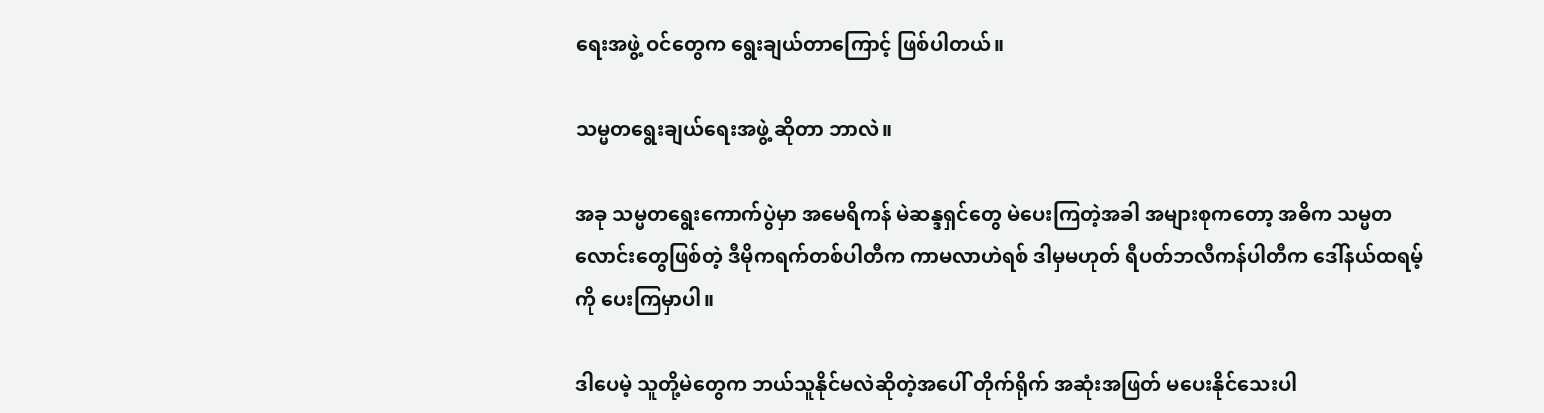ရေးအဖွဲ့ ဝင်တွေက ရွေးချယ်တာကြောင့် ဖြစ်ပါတယ်။

သမ္မတရွေးချယ်ရေးအဖွဲ့ ဆိုတာ ဘာလဲ။

အခု သမ္မတရွေးကောက်ပွဲမှာ အမေရိကန် မဲဆန္ဒရှင်တွေ မဲပေးကြတဲ့အခါ အများစုကတော့ အဓိက သမ္မတလောင်းတွေဖြစ်တဲ့ ဒီမိုကရက်တစ်ပါတီက ကာမလာဟဲရစ် ဒါမှမဟုတ် ရီပတ်ဘလီကန်ပါတီက ဒေါ်နယ်ထရမ့်ကို ပေးကြမှာပါ။

ဒါပေမဲ့ သူတို့မဲတွေက ဘယ်သူနိုင်မလဲဆိုတဲ့အပေါ် တိုက်ရိုက် အဆုံးအဖြတ် မပေးနိုင်သေးပါ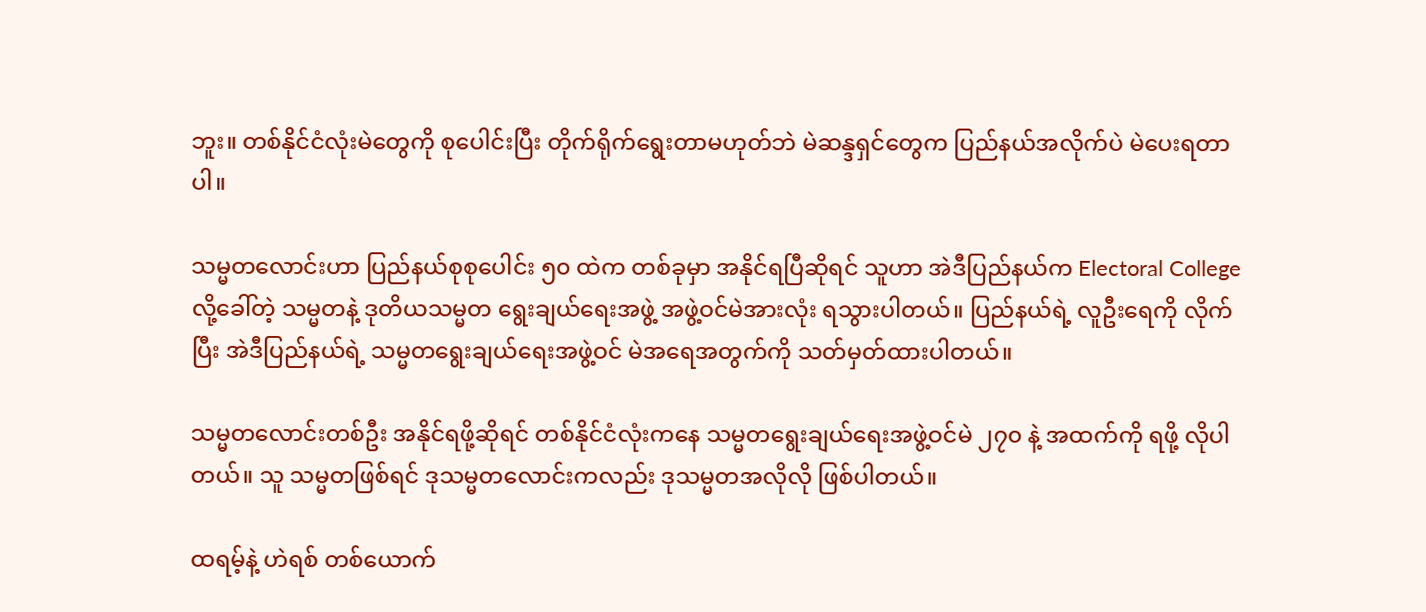ဘူး။ တစ်နိုင်ငံလုံးမဲတွေကို စုပေါင်းပြီး တိုက်ရိုက်ရွေးတာမဟုတ်ဘဲ မဲဆန္ဒရှင်တွေက ပြည်နယ်အလိုက်ပဲ မဲပေးရတာပါ။

သမ္မတလောင်းဟာ ပြည်နယ်စုစုပေါင်း ၅၀ ထဲက တစ်ခုမှာ အနိုင်ရပြီဆိုရင် သူဟာ အဲဒီပြည်နယ်က Electoral College လို့ခေါ်တဲ့ သမ္မတနဲ့ ဒုတိယသမ္မတ ရွေးချယ်ရေးအဖွဲ့ အဖွဲ့ဝင်မဲအားလုံး ရသွားပါတယ်။ ပြည်နယ်ရဲ့ လူဦးရေကို လိုက်ပြီး အဲဒီပြည်နယ်ရဲ့ သမ္မတရွေးချယ်ရေးအဖွဲ့ဝင် မဲအရေအတွက်ကို သတ်မှတ်ထားပါတယ်။

သမ္မတလောင်းတစ်ဦး အနိုင်ရဖို့ဆိုရင် တစ်နိုင်ငံလုံးကနေ သမ္မတရွေးချယ်ရေးအဖွဲ့ဝင်မဲ ၂၇၀ နဲ့ အထက်ကို ရဖို့ လိုပါတယ်။ သူ သမ္မတဖြစ်ရင် ဒုသမ္မတလောင်းကလည်း ဒုသမ္မတအလိုလို ဖြစ်ပါတယ်။

ထရမ့်နဲ့ ဟဲရစ် တစ်ယောက်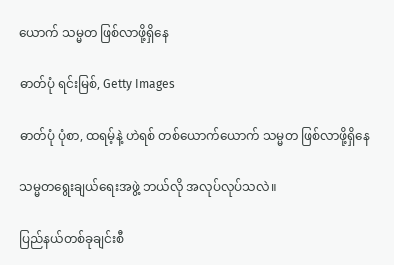ယောက် သမ္မတ ဖြစ်လာဖို့ရှိနေ

ဓာတ်ပုံ ရင်းမြစ်, Getty Images

ဓာတ်ပုံ ပုံစာ, ထရမ့်နဲ့ ဟဲရစ် တစ်ယောက်ယောက် သမ္မတ ဖြစ်လာဖို့ရှိနေ

သမ္မတရွေးချယ်ရေးအဖွဲ့ ဘယ်လို အလုပ်လုပ်သလဲ။

ပြည်နယ်တစ်ခုချင်းစီ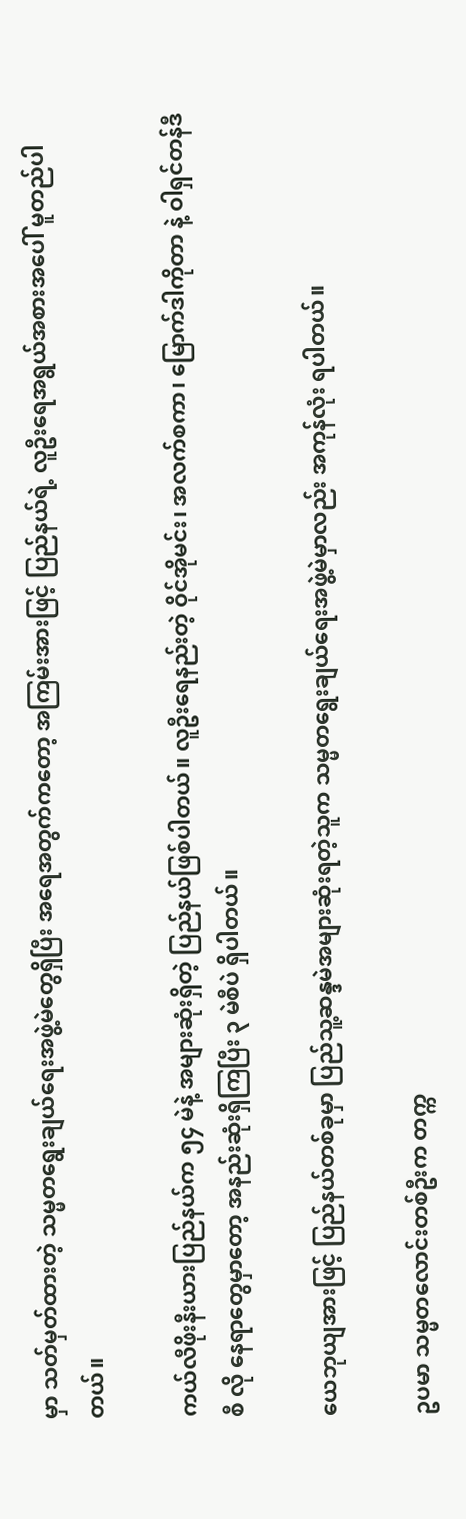မှာ သတ်မှတ်ထားတဲ့ သမ္မတရွေးချယ်ရေးအဖွဲ့မဲတွေရှိပြီး အရေအတွက်ကတော့ အကြမ်းအားဖြင့် ပြည်နယ်ရဲ့ လူဦးရေအရွယ်အစားအပေါ် မူတည်ပါတယ်။

ကယ်လီဖိုးနီးယားပြည်နယ်က ၅၄ မဲနဲ့ အများဆုံးရှိတဲ့ ပြည်နယ်ဖြစ်ပါတယ်။ လူဦးရေနည်းတဲ့ ဝိုင်အိုမင်း၊ အလက်စကာ၊ မြောက်ဒါကိုတာ နဲ့ ဝါရှင်တန်ဒီစီ လို နေရာတွေမှာတော့ အနည်းဆုံးရှိကြပြီး ၃ မဲစီပဲ ရှိပါတယ်။

ယေဘုယျအားဖြင့် ပြည်နယ်တစ်ခုမှာ ပြည်သူ့ဆန္ဒမဲအများဆုံးရတဲ့သူက သမ္မတရွေးချယ်ရေးအဖွဲ့မဲမှာလည်း အကုန်လုံး ရပါတယ်။

ဥပမာ သမ္မတလောင်းတစ်ဦးက တက္က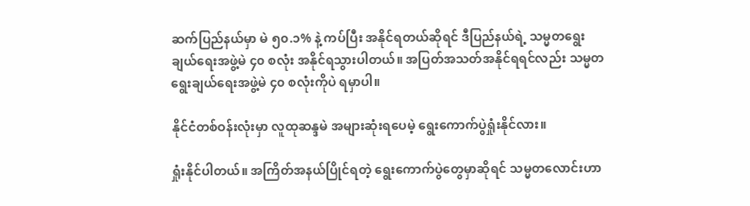ဆက်ပြည်နယ်မှာ မဲ ၅၀.၁% နဲ့ ကပ်ပြီး အနိုင်ရတယ်ဆိုရင် ဒီပြည်နယ်ရဲ့ သမ္မတရွေးချယ်ရေးအဖွဲ့မဲ ၄၀ စလုံး အနိုင်ရသွားပါတယ်။ အပြတ်အသတ်အနိုင်ရရင်လည်း သမ္မတရွေးချယ်ရေးအဖွဲ့မဲ ၄၀ စလုံးကိုပဲ ရမှာပါ။

နိုင်ငံတစ်ဝန်းလုံးမှာ လူထုဆန္ဒမဲ အများဆုံးရပေမဲ့ ရွေးကောက်ပွဲရှုံးနိုင်လား။

ရှုံးနိုင်ပါတယ်။ အကြိတ်အနယ်ပြိုင်ရတဲ့ ရွေးကောက်ပွဲတွေမှာဆိုရင် သမ္မတလောင်းဟာ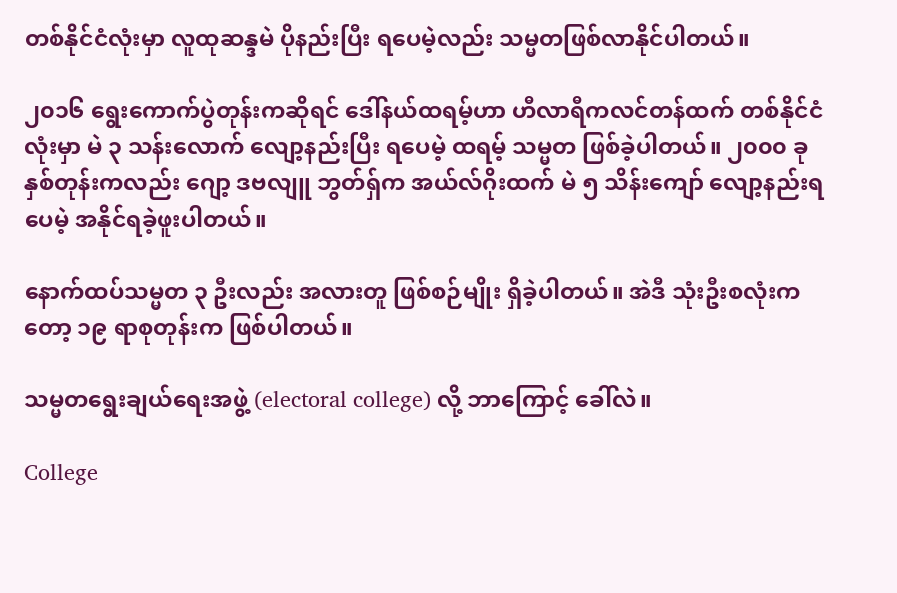တစ်နိုင်ငံလုံးမှာ လူထုဆန္ဒမဲ ပိုနည်းပြီး ရပေမဲ့လည်း သမ္မတဖြစ်လာနိုင်ပါတယ်။

၂၀၁၆ ရွေးကောက်ပွဲတုန်းကဆိုရင် ဒေါ်နယ်ထရမ့်ဟာ ဟီလာရီကလင်တန်ထက် တစ်နိုင်ငံလုံးမှာ မဲ ၃ သန်းလောက် လျော့နည်းပြီး ရပေမဲ့ ထရမ့် သမ္မတ ဖြစ်ခဲ့ပါတယ်။ ၂၀၀၀ ခုနှစ်တုန်းကလည်း ဂျော့ ဒဗလျူ ဘွတ်ရှ်က အယ်လ်ဂိုးထက် မဲ ၅ သိန်းကျော် လျော့နည်းရပေမဲ့ အနိုင်ရခဲ့ဖူးပါတယ်။

နောက်ထပ်သမ္မတ ၃ ဦးလည်း အလားတူ ဖြစ်စဉ်မျိုး ရှိခဲ့ပါတယ်။ အဲဒီ သုံးဦးစလုံးကတော့ ၁၉ ရာစုတုန်းက ဖြစ်ပါတယ်။

သမ္မတရွေးချယ်ရေးအဖွဲ့ (electoral college) လို့ ဘာကြောင့် ခေါ်လဲ။

College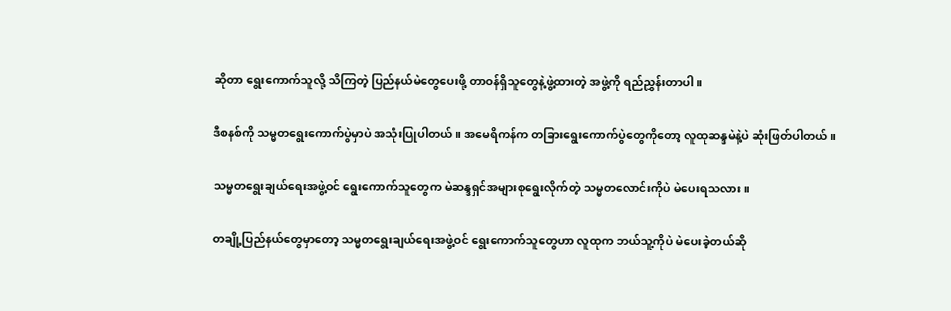ဆိုတာ ရွေးကောက်သူလို့ သိကြတဲ့ ပြည်နယ်မဲတွေပေးဖို့ တာဝန်ရှိသူတွေနဲ့ဖွဲ့ထားတဲ့ အဖွဲ့ကို ရည်ညွှန်းတာပါ။

ဒီစနစ်ကို သမ္မတရွေးကောက်ပွဲမှာပဲ အသုံးပြုပါတယ်။ အမေရိကန်က တခြားရွေးကောက်ပွဲတွေကိုတော့ လူထုဆန္ဒမဲနဲ့ပဲ ဆုံးဖြတ်ပါတယ်။

သမ္မတရွေးချယ်ရေးအဖွဲ့ဝင် ရွေးကောက်သူတွေက မဲဆန္ဒရှင်အများစုရွေးလိုက်တဲ့ သမ္မတလောင်းကိုပဲ မဲပေးရသလား။

တချို့ပြည်နယ်တွေမှာတော့ သမ္မတရွေးချယ်ရေးအဖွဲ့ဝင် ရွေးကောက်သူတွေဟာ လူထုက ဘယ်သူ့ကိုပဲ မဲပေးခဲ့တယ်ဆို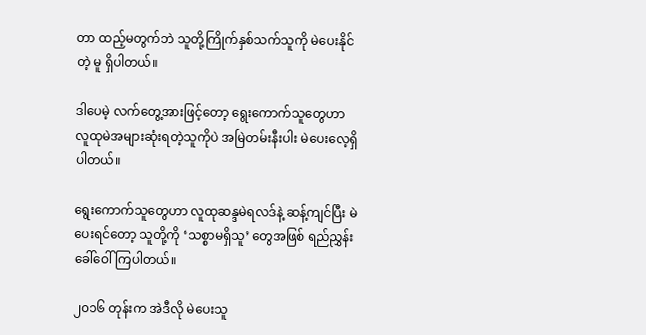တာ ထည့်မတွက်ဘဲ သူတို့ကြိုက်နှစ်သက်သူကို မဲပေးနိုင်တဲ့ မူ ရှိပါတယ်။

ဒါပေမဲ့ လက်တွေ့အားဖြင့်တော့ ရွေးကောက်သူတွေဟာ လူထုမဲအများဆုံးရတဲ့သူကိုပဲ အမြဲတမ်းနီးပါး မဲပေးလေ့ရှိပါတယ်။

ရွေးကောက်သူတွေဟာ လူထုဆန္ဒမဲရလဒ်နဲ့ ဆန့်ကျင်ပြီး မဲပေးရင်တော့ သူတို့ကို ‘သစ္စာမရှိသူ’ တွေအဖြစ် ရည်ညွှန်းခေါ်ဝေါ်ကြပါတယ်။

၂၀၁၆ တုန်းက အဲဒီလို မဲပေးသူ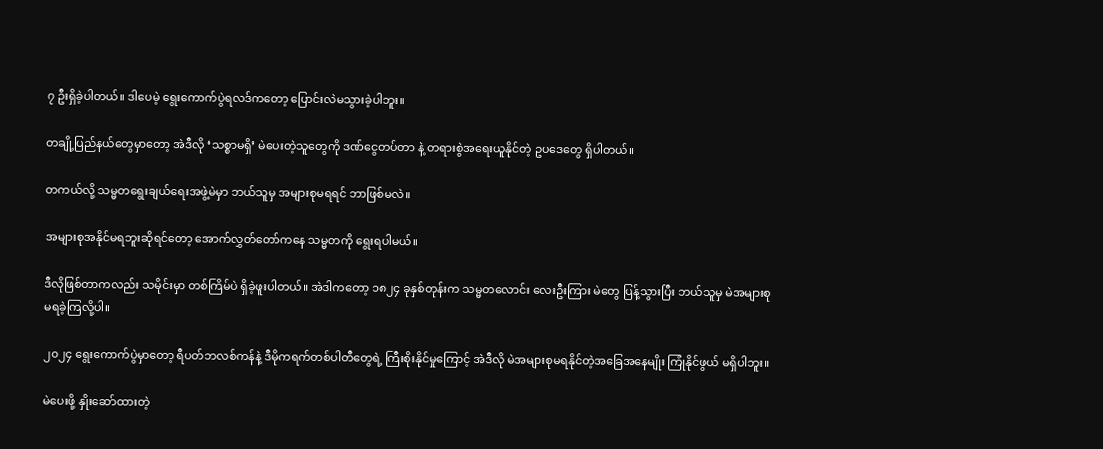၇ ဦးရှိခဲ့ပါတယ်။ ဒါပေမဲ့ ရွေးကောက်ပွဲရလဒ်ကတော့ ပြောင်းလဲမသွားခဲ့ပါဘူး။

တချို့ပြည်နယ်တွေမှာတော့ အဲဒီလို ‘သစ္စာမရှိ’ မဲပေးတဲ့သူတွေကို ဒဏ်ငွေတပ်တာ နဲ့ တရားစွဲအရေးယူနိုင်တဲ့ ဥပဒေတွေ ရှိပါတယ်။

တကယ်လို့ သမ္မတရွေးချယ်ရေးအဖွဲ့မဲမှာ ဘယ်သူမှ အများစုမရရင် ဘာဖြစ်မလဲ။

အများစုအနိုင်မရဘူးဆိုရင်တော့ အောက်လွှတ်တော်ကနေ သမ္မတကို ရွေးရပါမယ်။

ဒီလိုဖြစ်တာကလည်း သမိုင်းမှာ တစ်ကြိမ်ပဲ ရှိခဲ့ဖူးပါတယ်။ အဲဒါကတော့ ၁၈၂၄ ခုနှစ်တုန်းက သမ္မတလောင်း လေးဦးကြား မဲတွေ ပြန့်သွားပြီး ဘယ်သူမှ မဲအများစု မရခဲ့ကြလို့ပါ။

၂၀၂၄ ရွေးကောက်ပွဲမှာတော့ ရီပတ်ဘလစ်ကန်နဲ့ ဒီမိုကရက်တစ်ပါတီတွေရဲ့ ကြီးစိုးနိုင်မှုကြောင့် အဲဒီလို မဲအများစုမရနိုင်တဲ့အခြေအနေမျိုး ကြုံနိုင်ဖွယ် မရှိပါဘူး။

မဲပေးဖို့ နှိုးဆော်ထားတဲ့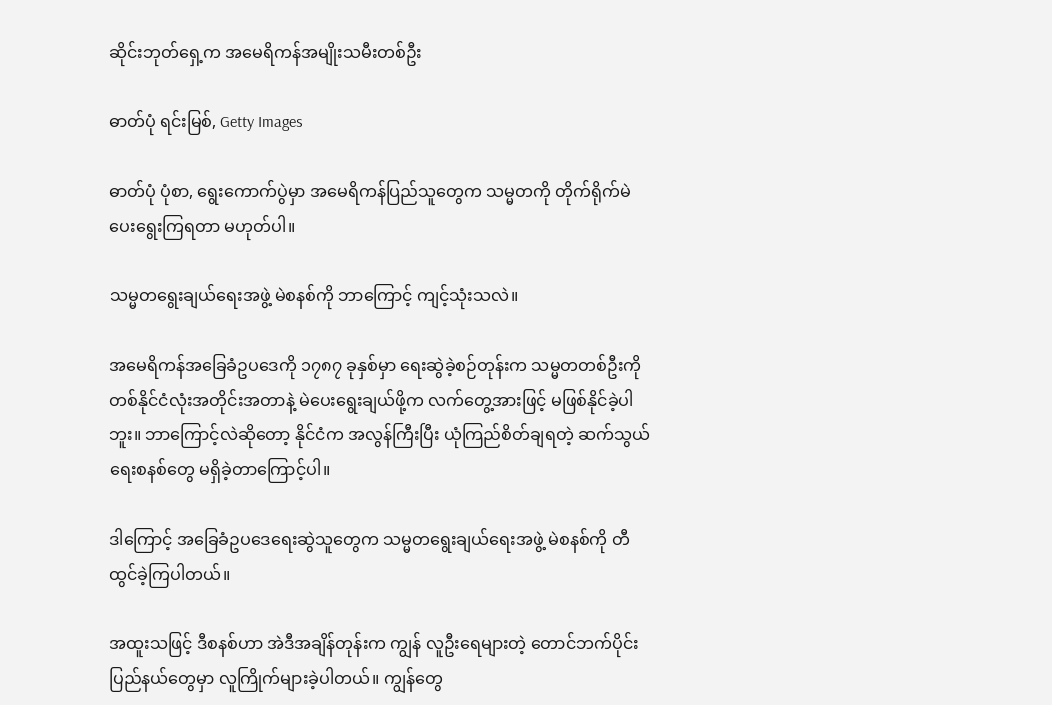ဆိုင်းဘုတ်ရှေ့က အမေရိကန်အမျိုးသမီးတစ်ဦး

ဓာတ်ပုံ ရင်းမြစ်, Getty Images

ဓာတ်ပုံ ပုံစာ, ရွေးကောက်ပွဲမှာ အမေရိကန်ပြည်သူတွေက သမ္မတကို တိုက်ရိုက်မဲပေးရွေးကြရတာ မဟုတ်ပါ။

သမ္မတရွေးချယ်ရေးအဖွဲ့ မဲစနစ်ကို ဘာကြောင့် ကျင့်သုံးသလဲ။

အမေရိကန်အခြေခံဥပဒေကို ၁၇၈၇ ခုနှစ်မှာ ရေးဆွဲခဲ့စဉ်တုန်းက သမ္မတတစ်ဦးကို တစ်နိုင်ငံလုံးအတိုင်းအတာနဲ့ မဲပေးရွေးချယ်ဖို့က လက်တွေ့အားဖြင့် မဖြစ်နိုင်ခဲ့ပါဘူး။ ဘာကြောင့်လဲဆိုတော့ နိုင်ငံက အလွန်ကြီးပြီး ယုံကြည်စိတ်ချရတဲ့ ဆက်သွယ်ရေးစနစ်တွေ မရှိခဲ့တာကြောင့်ပါ။

ဒါကြောင့် အခြေခံဥပဒေရေးဆွဲသူတွေက သမ္မတရွေးချယ်ရေးအဖွဲ့ မဲစနစ်ကို တီထွင်ခဲ့ကြပါတယ်။

အထူးသဖြင့် ဒီစနစ်ဟာ အဲဒီအချိန်တုန်းက ကျွန် လူဦးရေများတဲ့ တောင်ဘက်ပိုင်းပြည်နယ်တွေမှာ လူကြိုက်များခဲ့ပါတယ်။ ကျွန်တွေ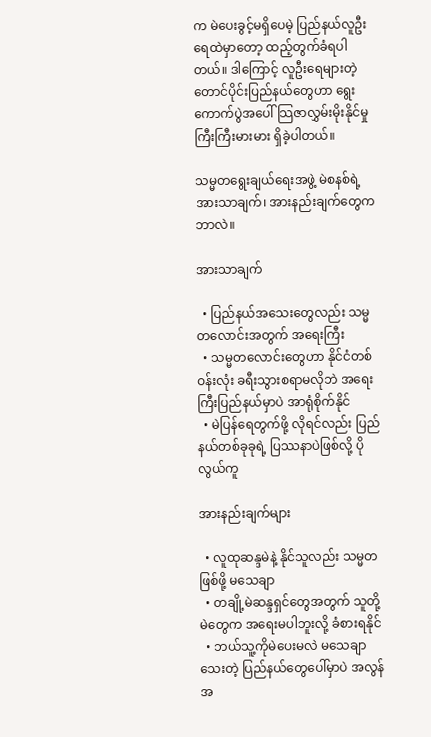က မဲပေးခွင့်မရှိပေမဲ့ ပြည်နယ်လူဦးရေထဲမှာတော့ ထည့်တွက်ခံရပါတယ်။ ဒါကြောင့် လူဦးရေများတဲ့ တောင်ပိုင်းပြည်နယ်တွေဟာ ရွေးကောက်ပွဲအပေါ် သြဇာလွှမ်းမိုးနိုင်မှု ကြီးကြီးမားမား ရှိခဲ့ပါတယ်။

သမ္မတရွေးချယ်ရေးအဖွဲ့ မဲစနစ်ရဲ့ အားသာချက်၊ အားနည်းချက်တွေက ဘာလဲ။

အားသာချက်

  • ပြည်နယ်အသေးတွေလည်း သမ္မတလောင်းအတွက် အရေးကြီး
  • သမ္မတလောင်းတွေဟာ နိုင်ငံတစ်ဝန်းလုံး ခရီးသွားစရာမလိုဘဲ အရေးကြီးပြည်နယ်မှာပဲ အာရုံစိုက်နိုင်
  • မဲပြန်ရေတွက်ဖို့ လိုရင်လည်း ပြည်နယ်တစ်ခုခုရဲ့ ပြဿနာပဲဖြစ်လို့ ပိုလွယ်ကူ

အားနည်းချက်များ

  • လူထုဆန္ဒမဲနဲ့ နိုင်သူလည်း သမ္မတ ဖြစ်ဖို့ မသေချာ
  • တချို့မဲဆန္ဒရှင်တွေအတွက် သူတို့မဲတွေက အရေးမပါဘူးလို့ ခံစားရနိုင်
  • ဘယ်သူ့ကိုမဲပေးမလဲ မသေချာသေးတဲ့ ပြည်နယ်တွေပေါ်မှာပဲ အလွန်အ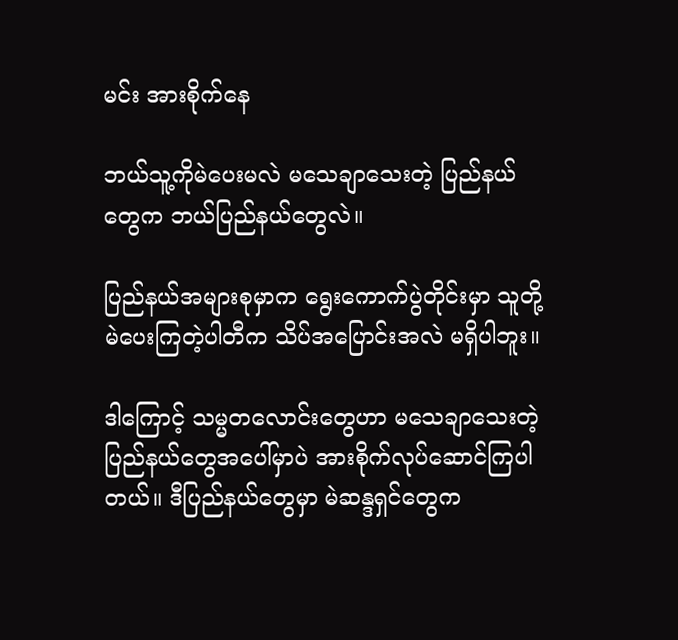မင်း အားစိုက်နေ

ဘယ်သူ့ကိုမဲပေးမလဲ မသေချာသေးတဲ့ ပြည်နယ်တွေက ဘယ်ပြည်နယ်တွေလဲ။

ပြည်နယ်အများစုမှာက ရွေးကောက်ပွဲတိုင်းမှာ သူတို့ မဲပေးကြတဲ့ပါတီက သိပ်အပြောင်းအလဲ မရှိပါဘူး။

ဒါကြောင့် သမ္မတလောင်းတွေဟာ မသေချာသေးတဲ့ ပြည်နယ်တွေအပေါ်မှာပဲ အားစိုက်လုပ်ဆောင်ကြပါတယ်။ ဒီပြည်နယ်တွေမှာ မဲဆန္ဒရှင်တွေက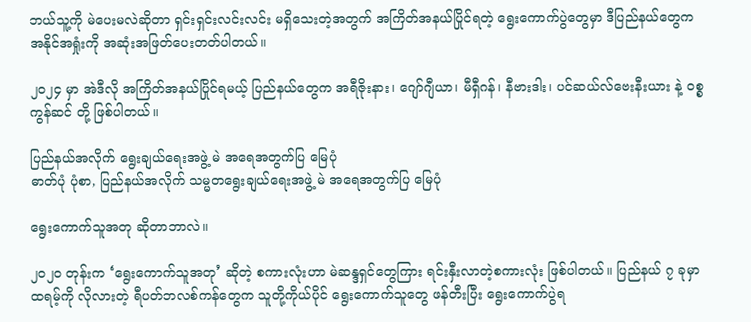ဘယ်သူ့ကို မဲပေးမလဲဆိုတာ ရှင်းရှင်းလင်းလင်း မရှိသေးတဲ့အတွက် အကြိတ်အနယ်ပြိုင်ရတဲ့ ရွေးကောက်ပွဲတွေမှာ ဒီပြည်နယ်တွေက အနိုင်အရှုံးကို အဆုံးအဖြတ်ပေးတတ်ပါတယ်။

၂၀၂၄ မှာ အဲဒီလို အကြိတ်အနယ်ပြိုင်ရမယ့် ပြည်နယ်တွေက အရီဇိုးနား၊ ဂျော်ဂျီယာ၊ မီရှီဂန်၊ နီဗားဒါး၊ ပင်ဆယ်လ်ဗေးနီးယား နဲ့ ဝစ္စကွန်ဆင် တို့ ဖြစ်ပါတယ်။

ပြည်နယ်အလိုက် ရွေးချယ်ရေးအဖွဲ့ မဲ အရေအတွက်ပြ မြေပုံ
ဓာတ်ပုံ ပုံစာ, ပြည်နယ်အလိုက် သမ္မတရွေးချယ်ရေးအဖွဲ့ မဲ အရေအတွက်ပြ မြေပုံ

ရွေးကောက်သူအတု ဆိုတာဘာလဲ။

၂၀၂၀ တုန်းက ‘ရွေးကောက်သူအတု’ ဆိုတဲ့ စကားလုံးဟာ မဲဆန္ဒရှင်တွေကြား ရင်းနှီးလာတဲ့စကားလုံး ဖြစ်ပါတယ်။ ပြည်နယ် ၇ ခုမှာ ထရမ့်ကို လိုလားတဲ့ ရီပတ်ဘလစ်ကန်တွေက သူတို့ကိုယ်ပိုင် ရွေးကောက်သူတွေ ဖန်တီးပြီး ရွေးကောက်ပွဲရ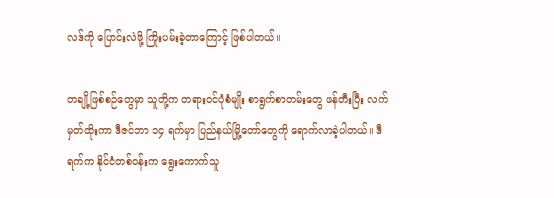လဒ်ကို ပြောင်းလဲဖို့ ကြိုးပမ်းခဲ့တာကြောင့် ဖြစ်ပါတယ်။

တချို့ဖြစ်စဉ်တွေမှာ သူတို့က တရားဝင်ပုံစံမျိုး စာရွက်စာတမ်းတွေ ဖန်တီးပြီး လက်မှတ်ထိုးကာ ဒီဇင်ဘာ ၁၄ ရက်မှာ ပြည်နယ်မြို့တော်တွေကို ရောက်လာခဲ့ပါတယ်။ ဒီရက်က နိုင်ငံတစ်ဝန်းက ရွေးကောက်သူ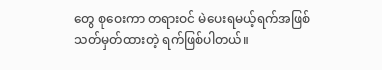တွေ စုဝေးကာ တရားဝင် မဲပေးရမယ့်ရက်အဖြစ် သတ်မှတ်ထားတဲ့ ရက်ဖြစ်ပါတယ်။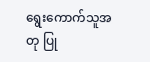ရွေးကောက်သူအတု ပြု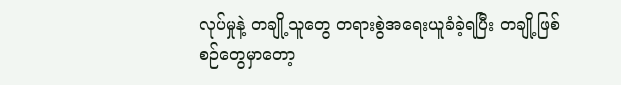လုပ်မှုနဲ့ တချို့သူတွေ တရားစွဲအရေးယူခံခဲ့ရပြီး တချို့ဖြစ်စဉ်တွေမှာတော့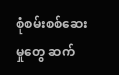စုံစမ်းစစ်ဆေးမှုတွေ ဆက်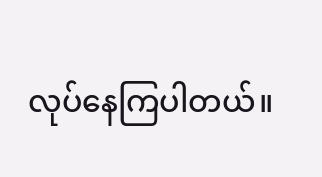လုပ်နေကြပါတယ်။